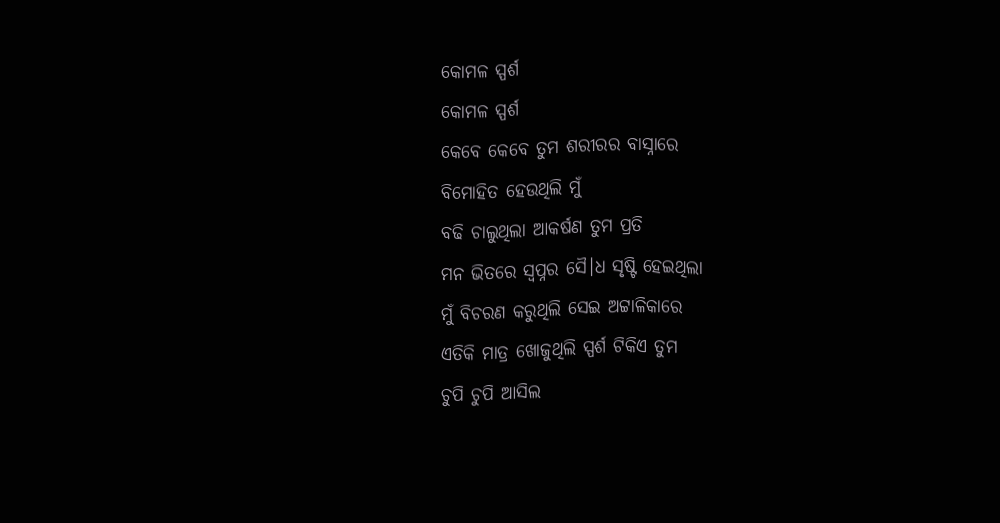କୋମଳ ସ୍ପର୍ଶ
କୋମଳ ସ୍ପର୍ଶ
କେବେ କେବେ ତୁମ ଶରୀରର ବାସ୍ନାରେ
ବିମୋହିତ ହେଉଥିଲି ମୁଁ
ବଢି ଚାଲୁଥିଲା ଆକର୍ଷଣ ତୁମ ପ୍ରତି
ମନ ଭିତରେ ସ୍ବପ୍ନର ସୈ।ଧ ସୃଷ୍ଟି ହେଇଥିଲା
ମୁଁ ବିଚରଣ କରୁଥିଲି ସେଇ ଅଟ୍ଟାଳିକାରେ
ଏତିକି ମାତ୍ର ଖୋଜୁଥିଲି ସ୍ପର୍ଶ ଟିକିଏ ତୁମ
ଚୁପି ଚୁପି ଆସିଲ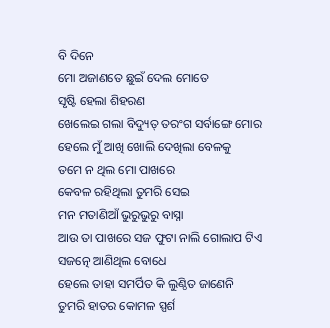ବି ଦିନେ
ମୋ ଅଜାଣତେ ଛୁଇଁ ଦେଲ ମୋତେ
ସୃଷ୍ଟି ହେଲା ଶିହରଣ
ଖେଲେଇ ଗଲା ବିଦ୍ୟୁତ୍ ତରଂଗ ସର୍ବାଙ୍ଗେ ମୋର
ହେଲେ ମୁଁ ଆଖି ଖୋଲି ଦେଖିଲା ବେଳକୁ
ତମେ ନ ଥିଲ ମୋ ପାଖରେ
କେବଳ ରହିଥିଲା ତୁମରି ସେଇ
ମନ ମତାଣିଆଁ ଭୁରୁଭୁରୁ ବାସ୍ନା
ଆଉ ତା ପାଖରେ ସଜ ଫୁଟା ନାଲି ଗୋଲାପ ଟିଏ
ସଜତ୍ନେ ଆଣିଥିଲ ବୋଧେ
ହେଲେ ତାହା ସମର୍ପିତ କି ଲୁଣ୍ଠିତ ଜାଣେନି
ତୁମରି ହାତର କୋମଳ ସ୍ପର୍ଶ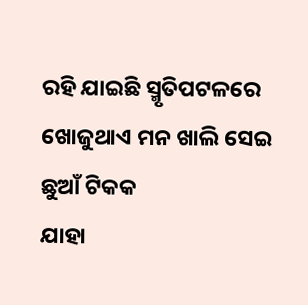ରହି ଯାଇଛି ସ୍ମୃତିପଟଳରେ
ଖୋଜୁଥାଏ ମନ ଖାଲି ସେଇ ଛୁଆଁ ଟିକକ
ଯାହା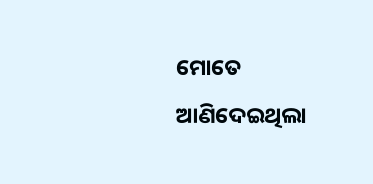ମୋତେ ଆଣିଦେଇଥିଲା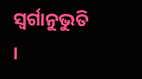ସ୍ବର୍ଗାନୁଭୁତି ।